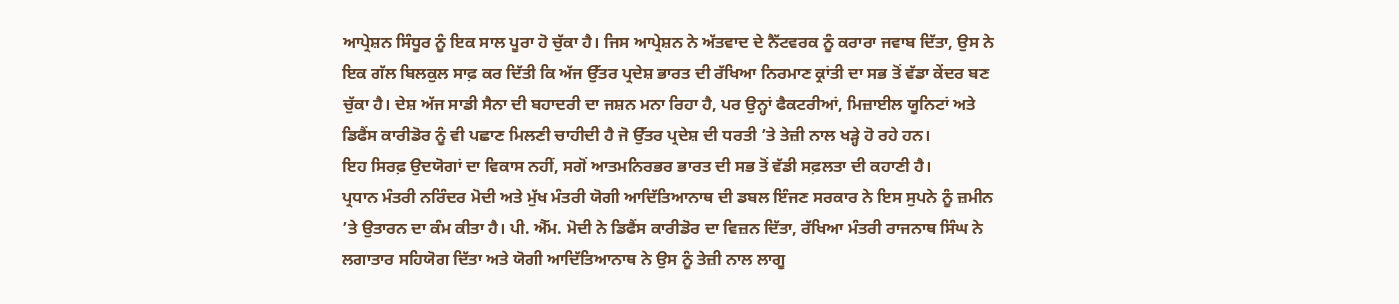ਆਪ੍ਰੇਸ਼ਨ ਸਿੰਧੂਰ ਨੂੰ ਇਕ ਸਾਲ ਪੂਰਾ ਹੋ ਚੁੱਕਾ ਹੈ। ਜਿਸ ਆਪ੍ਰੇਸ਼ਨ ਨੇ ਅੱਤਵਾਦ ਦੇ ਨੈੱਟਵਰਕ ਨੂੰ ਕਰਾਰਾ ਜਵਾਬ ਦਿੱਤਾ, ਉਸ ਨੇ ਇਕ ਗੱਲ ਬਿਲਕੁਲ ਸਾਫ਼ ਕਰ ਦਿੱਤੀ ਕਿ ਅੱਜ ਉੱਤਰ ਪ੍ਰਦੇਸ਼ ਭਾਰਤ ਦੀ ਰੱਖਿਆ ਨਿਰਮਾਣ ਕ੍ਰਾਂਤੀ ਦਾ ਸਭ ਤੋਂ ਵੱਡਾ ਕੇਂਦਰ ਬਣ ਚੁੱਕਾ ਹੈ। ਦੇਸ਼ ਅੱਜ ਸਾਡੀ ਸੈਨਾ ਦੀ ਬਹਾਦਰੀ ਦਾ ਜਸ਼ਨ ਮਨਾ ਰਿਹਾ ਹੈ, ਪਰ ਉਨ੍ਹਾਂ ਫੈਕਟਰੀਆਂ, ਮਿਜ਼ਾਈਲ ਯੂਨਿਟਾਂ ਅਤੇ ਡਿਫੈਂਸ ਕਾਰੀਡੋਰ ਨੂੰ ਵੀ ਪਛਾਣ ਮਿਲਣੀ ਚਾਹੀਦੀ ਹੈ ਜੋ ਉੱਤਰ ਪ੍ਰਦੇਸ਼ ਦੀ ਧਰਤੀ ’ਤੇ ਤੇਜ਼ੀ ਨਾਲ ਖੜ੍ਹੇ ਹੋ ਰਹੇ ਹਨ।
ਇਹ ਸਿਰਫ਼ ਉਦਯੋਗਾਂ ਦਾ ਵਿਕਾਸ ਨਹੀਂ, ਸਗੋਂ ਆਤਮਨਿਰਭਰ ਭਾਰਤ ਦੀ ਸਭ ਤੋਂ ਵੱਡੀ ਸਫ਼ਲਤਾ ਦੀ ਕਹਾਣੀ ਹੈ।
ਪ੍ਰਧਾਨ ਮੰਤਰੀ ਨਰਿੰਦਰ ਮੋਦੀ ਅਤੇ ਮੁੱਖ ਮੰਤਰੀ ਯੋਗੀ ਆਦਿੱਤਿਆਨਾਥ ਦੀ ਡਬਲ ਇੰਜਣ ਸਰਕਾਰ ਨੇ ਇਸ ਸੁਪਨੇ ਨੂੰ ਜ਼ਮੀਨ ’ਤੇ ਉਤਾਰਨ ਦਾ ਕੰਮ ਕੀਤਾ ਹੈ। ਪੀ. ਐੱਮ. ਮੋਦੀ ਨੇ ਡਿਫੈਂਸ ਕਾਰੀਡੋਰ ਦਾ ਵਿਜ਼ਨ ਦਿੱਤਾ, ਰੱਖਿਆ ਮੰਤਰੀ ਰਾਜਨਾਥ ਸਿੰਘ ਨੇ ਲਗਾਤਾਰ ਸਹਿਯੋਗ ਦਿੱਤਾ ਅਤੇ ਯੋਗੀ ਆਦਿੱਤਿਆਨਾਥ ਨੇ ਉਸ ਨੂੰ ਤੇਜ਼ੀ ਨਾਲ ਲਾਗੂ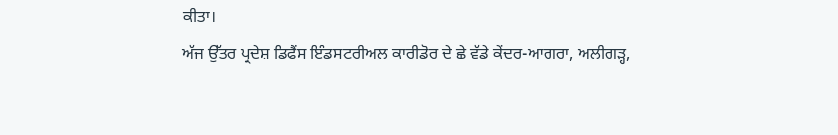ਕੀਤਾ।
ਅੱਜ ਉੱਤਰ ਪ੍ਰਦੇਸ਼ ਡਿਫੈਂਸ ਇੰਡਸਟਰੀਅਲ ਕਾਰੀਡੋਰ ਦੇ ਛੇ ਵੱਡੇ ਕੇਂਦਰ-ਆਗਰਾ, ਅਲੀਗੜ੍ਹ,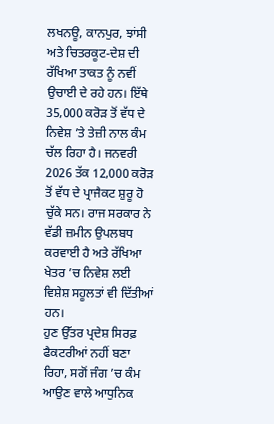ਲਖਨਊ, ਕਾਨਪੁਰ, ਝਾਂਸੀ ਅਤੇ ਚਿਤਰਕੂਟ-ਦੇਸ਼ ਦੀ ਰੱਖਿਆ ਤਾਕਤ ਨੂੰ ਨਵੀਂ ਉਚਾਈ ਦੇ ਰਹੇ ਹਨ। ਇੱਥੇ 35,000 ਕਰੋੜ ਤੋਂ ਵੱਧ ਦੇ ਨਿਵੇਸ਼ ’ਤੇ ਤੇਜ਼ੀ ਨਾਲ ਕੰਮ ਚੱਲ ਰਿਹਾ ਹੈ। ਜਨਵਰੀ 2026 ਤੱਕ 12,000 ਕਰੋੜ ਤੋਂ ਵੱਧ ਦੇ ਪ੍ਰਾਜੈਕਟ ਸ਼ੁਰੂ ਹੋ ਚੁੱਕੇ ਸਨ। ਰਾਜ ਸਰਕਾਰ ਨੇ ਵੱਡੀ ਜ਼ਮੀਨ ਉਪਲਬਧ ਕਰਵਾਈ ਹੈ ਅਤੇ ਰੱਖਿਆ ਖੇਤਰ ’ਚ ਨਿਵੇਸ਼ ਲਈ ਵਿਸ਼ੇਸ਼ ਸਹੂਲਤਾਂ ਵੀ ਦਿੱਤੀਆਂ ਹਨ।
ਹੁਣ ਉੱਤਰ ਪ੍ਰਦੇਸ਼ ਸਿਰਫ਼ ਫੈਕਟਰੀਆਂ ਨਹੀਂ ਬਣਾ ਰਿਹਾ, ਸਗੋਂ ਜੰਗ ’ਚ ਕੰਮ ਆਉਣ ਵਾਲੇ ਆਧੁਨਿਕ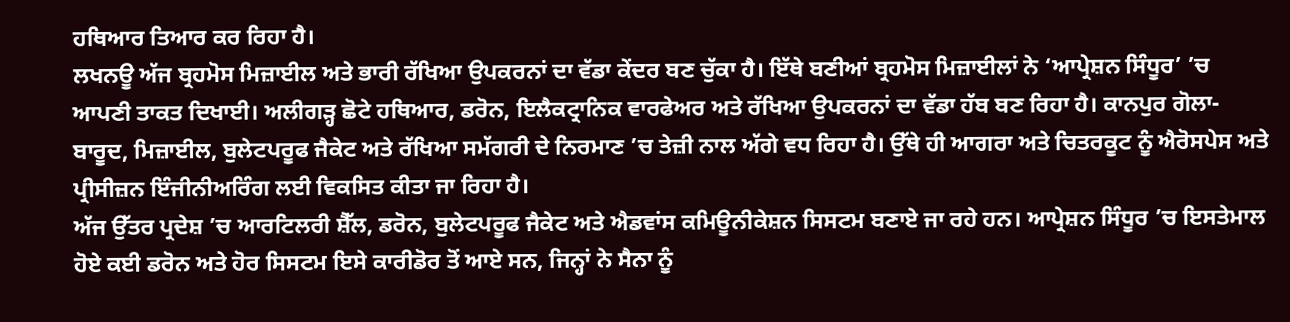ਹਥਿਆਰ ਤਿਆਰ ਕਰ ਰਿਹਾ ਹੈ।
ਲਖਨਊ ਅੱਜ ਬ੍ਰਹਮੋਸ ਮਿਜ਼ਾਈਲ ਅਤੇ ਭਾਰੀ ਰੱਖਿਆ ਉਪਕਰਨਾਂ ਦਾ ਵੱਡਾ ਕੇਂਦਰ ਬਣ ਚੁੱਕਾ ਹੈ। ਇੱਥੇ ਬਣੀਆਂ ਬ੍ਰਹਮੋਸ ਮਿਜ਼ਾਈਲਾਂ ਨੇ ‘ਆਪ੍ਰੇਸ਼ਨ ਸਿੰਧੂਰ’ ’ਚ ਆਪਣੀ ਤਾਕਤ ਦਿਖਾਈ। ਅਲੀਗੜ੍ਹ ਛੋਟੇ ਹਥਿਆਰ, ਡਰੋਨ, ਇਲੈਕਟ੍ਰਾਨਿਕ ਵਾਰਫੇਅਰ ਅਤੇ ਰੱਖਿਆ ਉਪਕਰਨਾਂ ਦਾ ਵੱਡਾ ਹੱਬ ਬਣ ਰਿਹਾ ਹੈ। ਕਾਨਪੁਰ ਗੋਲਾ-ਬਾਰੂਦ, ਮਿਜ਼ਾਈਲ, ਬੁਲੇਟਪਰੂਫ ਜੈਕੇਟ ਅਤੇ ਰੱਖਿਆ ਸਮੱਗਰੀ ਦੇ ਨਿਰਮਾਣ ’ਚ ਤੇਜ਼ੀ ਨਾਲ ਅੱਗੇ ਵਧ ਰਿਹਾ ਹੈ। ਉੱਥੇ ਹੀ ਆਗਰਾ ਅਤੇ ਚਿਤਰਕੂਟ ਨੂੰ ਐਰੋਸਪੇਸ ਅਤੇ ਪ੍ਰੀਸੀਜ਼ਨ ਇੰਜੀਨੀਅਰਿੰਗ ਲਈ ਵਿਕਸਿਤ ਕੀਤਾ ਜਾ ਰਿਹਾ ਹੈ।
ਅੱਜ ਉੱਤਰ ਪ੍ਰਦੇਸ਼ ’ਚ ਆਰਟਿਲਰੀ ਸ਼ੈੱਲ, ਡਰੋਨ, ਬੁਲੇਟਪਰੂਫ ਜੈਕੇਟ ਅਤੇ ਐਡਵਾਂਸ ਕਮਿਊਨੀਕੇਸ਼ਨ ਸਿਸਟਮ ਬਣਾਏ ਜਾ ਰਹੇ ਹਨ। ਆਪ੍ਰੇਸ਼ਨ ਸਿੰਧੂਰ ’ਚ ਇਸਤੇਮਾਲ ਹੋਏ ਕਈ ਡਰੋਨ ਅਤੇ ਹੋਰ ਸਿਸਟਮ ਇਸੇ ਕਾਰੀਡੋਰ ਤੋਂ ਆਏ ਸਨ, ਜਿਨ੍ਹਾਂ ਨੇ ਸੈਨਾ ਨੂੰ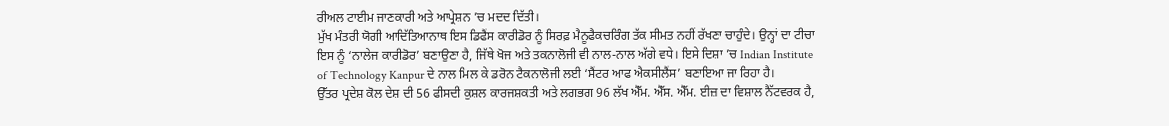ਰੀਅਲ ਟਾਈਮ ਜਾਣਕਾਰੀ ਅਤੇ ਆਪ੍ਰੇਸ਼ਨ ’ਚ ਮਦਦ ਦਿੱਤੀ।
ਮੁੱਖ ਮੰਤਰੀ ਯੋਗੀ ਆਦਿੱਤਿਆਨਾਥ ਇਸ ਡਿਫੈਂਸ ਕਾਰੀਡੋਰ ਨੂੰ ਸਿਰਫ਼ ਮੈਨੂਫੈਕਚਰਿੰਗ ਤੱਕ ਸੀਮਤ ਨਹੀਂ ਰੱਖਣਾ ਚਾਹੁੰਦੇ। ਉਨ੍ਹਾਂ ਦਾ ਟੀਚਾ ਇਸ ਨੂੰ ‘ਨਾਲੇਜ ਕਾਰੀਡੋਰ’ ਬਣਾਉਣਾ ਹੈ, ਜਿੱਥੇ ਖੋਜ ਅਤੇ ਤਕਨਾਲੋਜੀ ਵੀ ਨਾਲ-ਨਾਲ ਅੱਗੇ ਵਧੇ। ਇਸੇ ਦਿਸ਼ਾ ’ਚ Indian Institute of Technology Kanpur ਦੇ ਨਾਲ ਮਿਲ ਕੇ ਡਰੋਨ ਟੈਕਨਾਲੋਜੀ ਲਈ ‘ਸੈਂਟਰ ਆਫ ਐਕਸੀਲੈਂਸ’ ਬਣਾਇਆ ਜਾ ਰਿਹਾ ਹੈ।
ਉੱਤਰ ਪ੍ਰਦੇਸ਼ ਕੋਲ ਦੇਸ਼ ਦੀ 56 ਫੀਸਦੀ ਕੁਸ਼ਲ ਕਾਰਜਸ਼ਕਤੀ ਅਤੇ ਲਗਭਗ 96 ਲੱਖ ਐੱਮ. ਐੱਸ. ਐੱਮ. ਈਜ਼ ਦਾ ਵਿਸ਼ਾਲ ਨੈੱਟਵਰਕ ਹੈ,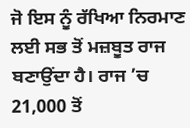ਜੋ ਇਸ ਨੂੰ ਰੱਖਿਆ ਨਿਰਮਾਣ ਲਈ ਸਭ ਤੋਂ ਮਜ਼ਬੂਤ ਰਾਜ ਬਣਾਉਂਦਾ ਹੈ। ਰਾਜ ’ਚ 21,000 ਤੋਂ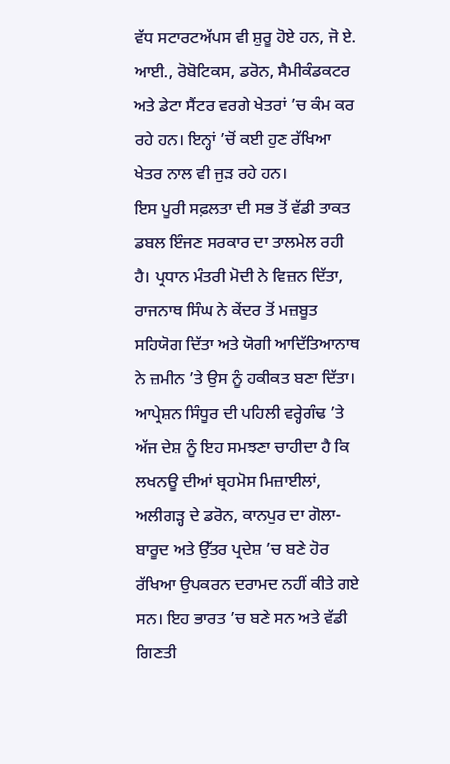ਵੱਧ ਸਟਾਰਟਅੱਪਸ ਵੀ ਸ਼ੁਰੂ ਹੋਏ ਹਨ, ਜੋ ਏ. ਆਈ., ਰੋਬੋਟਿਕਸ, ਡਰੋਨ, ਸੈਮੀਕੰਡਕਟਰ ਅਤੇ ਡੇਟਾ ਸੈਂਟਰ ਵਰਗੇ ਖੇਤਰਾਂ ’ਚ ਕੰਮ ਕਰ ਰਹੇ ਹਨ। ਇਨ੍ਹਾਂ ’ਚੋਂ ਕਈ ਹੁਣ ਰੱਖਿਆ ਖੇਤਰ ਨਾਲ ਵੀ ਜੁੜ ਰਹੇ ਹਨ।
ਇਸ ਪੂਰੀ ਸਫ਼ਲਤਾ ਦੀ ਸਭ ਤੋਂ ਵੱਡੀ ਤਾਕਤ ਡਬਲ ਇੰਜਣ ਸਰਕਾਰ ਦਾ ਤਾਲਮੇਲ ਰਹੀ ਹੈ। ਪ੍ਰਧਾਨ ਮੰਤਰੀ ਮੋਦੀ ਨੇ ਵਿਜ਼ਨ ਦਿੱਤਾ, ਰਾਜਨਾਥ ਸਿੰਘ ਨੇ ਕੇਂਦਰ ਤੋਂ ਮਜ਼ਬੂਤ ਸਹਿਯੋਗ ਦਿੱਤਾ ਅਤੇ ਯੋਗੀ ਆਦਿੱਤਿਆਨਾਥ ਨੇ ਜ਼ਮੀਨ ’ਤੇ ਉਸ ਨੂੰ ਹਕੀਕਤ ਬਣਾ ਦਿੱਤਾ।
ਆਪ੍ਰੇਸ਼ਨ ਸਿੰਧੂਰ ਦੀ ਪਹਿਲੀ ਵਰ੍ਹੇਗੰਢ ’ਤੇ ਅੱਜ ਦੇਸ਼ ਨੂੰ ਇਹ ਸਮਝਣਾ ਚਾਹੀਦਾ ਹੈ ਕਿ ਲਖਨਊ ਦੀਆਂ ਬ੍ਰਹਮੋਸ ਮਿਜ਼ਾਈਲਾਂ, ਅਲੀਗੜ੍ਹ ਦੇ ਡਰੋਨ, ਕਾਨਪੁਰ ਦਾ ਗੋਲਾ-ਬਾਰੂਦ ਅਤੇ ਉੱਤਰ ਪ੍ਰਦੇਸ਼ ’ਚ ਬਣੇ ਹੋਰ ਰੱਖਿਆ ਉਪਕਰਨ ਦਰਾਮਦ ਨਹੀਂ ਕੀਤੇ ਗਏ ਸਨ। ਇਹ ਭਾਰਤ ’ਚ ਬਣੇ ਸਨ ਅਤੇ ਵੱਡੀ ਗਿਣਤੀ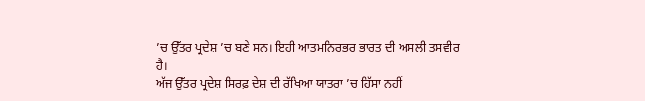’ਚ ਉੱਤਰ ਪ੍ਰਦੇਸ਼ ’ਚ ਬਣੇ ਸਨ। ਇਹੀ ਆਤਮਨਿਰਭਰ ਭਾਰਤ ਦੀ ਅਸਲੀ ਤਸਵੀਰ ਹੈ।
ਅੱਜ ਉੱਤਰ ਪ੍ਰਦੇਸ਼ ਸਿਰਫ਼ ਦੇਸ਼ ਦੀ ਰੱਖਿਆ ਯਾਤਰਾ ’ਚ ਹਿੱਸਾ ਨਹੀਂ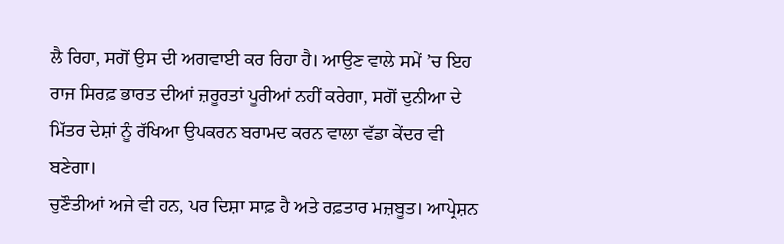ਲੈ ਰਿਹਾ, ਸਗੋਂ ਉਸ ਦੀ ਅਗਵਾਈ ਕਰ ਰਿਹਾ ਹੈ। ਆਉਣ ਵਾਲੇ ਸਮੇਂ ’ਚ ਇਹ ਰਾਜ ਸਿਰਫ਼ ਭਾਰਤ ਦੀਆਂ ਜ਼ਰੂਰਤਾਂ ਪੂਰੀਆਂ ਨਹੀਂ ਕਰੇਗਾ, ਸਗੋਂ ਦੁਨੀਆ ਦੇ ਮਿੱਤਰ ਦੇਸ਼ਾਂ ਨੂੰ ਰੱਖਿਆ ਉਪਕਰਨ ਬਰਾਮਦ ਕਰਨ ਵਾਲਾ ਵੱਡਾ ਕੇਂਦਰ ਵੀ ਬਣੇਗਾ।
ਚੁਣੌਤੀਆਂ ਅਜੇ ਵੀ ਹਨ, ਪਰ ਦਿਸ਼ਾ ਸਾਫ਼ ਹੈ ਅਤੇ ਰਫ਼ਤਾਰ ਮਜ਼ਬੂਤ। ਆਪ੍ਰੇਸ਼ਨ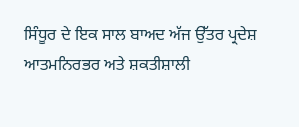ਸਿੰਧੂਰ ਦੇ ਇਕ ਸਾਲ ਬਾਅਦ ਅੱਜ ਉੱਤਰ ਪ੍ਰਦੇਸ਼ ਆਤਮਨਿਰਭਰ ਅਤੇ ਸ਼ਕਤੀਸ਼ਾਲੀ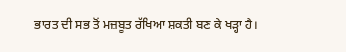ਭਾਰਤ ਦੀ ਸਭ ਤੋਂ ਮਜ਼ਬੂਤ ਰੱਖਿਆ ਸ਼ਕਤੀ ਬਣ ਕੇ ਖੜ੍ਹਾ ਹੈ।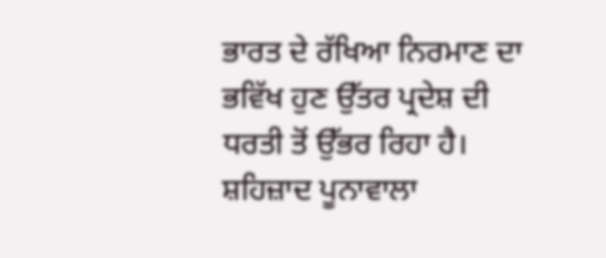ਭਾਰਤ ਦੇ ਰੱਖਿਆ ਨਿਰਮਾਣ ਦਾ ਭਵਿੱਖ ਹੁਣ ਉੱਤਰ ਪ੍ਰਦੇਸ਼ ਦੀ ਧਰਤੀ ਤੋਂ ਉੱਭਰ ਰਿਹਾ ਹੈ।
ਸ਼ਹਿਜ਼ਾਦ ਪੂਨਾਵਾਲਾ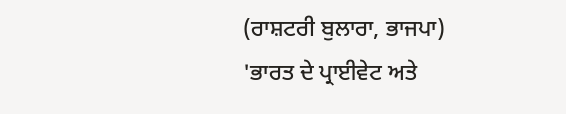(ਰਾਸ਼ਟਰੀ ਬੁਲਾਰਾ, ਭਾਜਪਾ)
'ਭਾਰਤ ਦੇ ਪ੍ਰਾਈਵੇਟ ਅਤੇ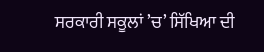ਸਰਕਾਰੀ ਸਕੂਲਾਂ ’ਚ’ ਸਿੱਖਿਆ ਦੀ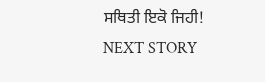ਸਥਿਤੀ ਇਕੋ ਜਿਹੀ!
NEXT STORY